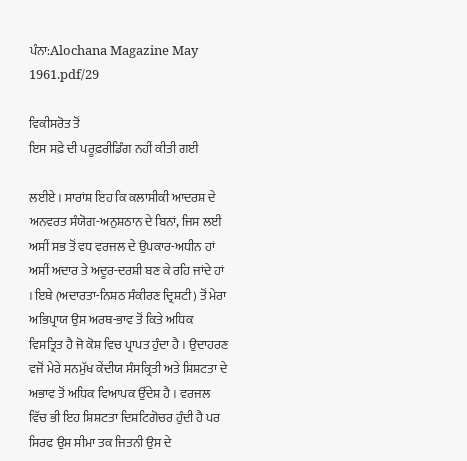ਪੰਨਾ:Alochana Magazine May 1961.pdf/29

ਵਿਕੀਸਰੋਤ ਤੋਂ
ਇਸ ਸਫ਼ੇ ਦੀ ਪਰੂਫ਼ਰੀਡਿੰਗ ਨਹੀਂ ਕੀਤੀ ਗਈ

ਲਈਏ । ਸਾਰਾਂਸ਼ ਇਹ ਕਿ ਕਲਾਸੀਕੀ ਆਦਰਸ਼ ਦੇ ਅਨਵਰਤ ਸੰਯੋਗ-ਅਨੁਸ਼ਠਾਨ ਦੇ ਬਿਨਾਂ, ਜਿਸ ਲਈ ਅਸੀਂ ਸਭ ਤੋਂ ਵਧ ਵਰਜਲ ਦੇ ਉਪਕਾਰ-ਅਧੀਨ ਹਾਂ ਅਸੀਂ ਅਦਾਰ ਤੇ ਅਦੂਰ-ਦਰਸ਼ੀ ਬਣ ਕੇ ਰਹਿ ਜਾਂਦੇ ਹਾਂ । ਇਥੇ (ਅਦਾਰਤਾ-ਨਿਸ਼ਠ ਸੰਕੀਰਣ ਦ੍ਰਿਸ਼ਟੀ) ਤੋਂ ਮੇਰਾ ਅਭਿਪ੍ਰਾਯ ਉਸ ਅਰਥ-ਭਾਵ ਤੋਂ ਕਿਤੇ ਅਧਿਕ ਵਿਸਤ੍ਰਿਤ ਹੈ ਜੋ ਕੋਸ਼ ਵਿਚ ਪ੍ਰਾਪਤ ਹੁੰਦਾ ਹੈ । ਉਦਾਹਰਣ ਵਜੋਂ ਮੇਰੇ ਸਨਮੁੱਖ ਕੇਂਦੀਯ ਸੰਸਕ੍ਰਿਤੀ ਅਤੇ ਸ਼ਿਸ਼ਟਤਾ ਦੇ ਅਭਾਵ ਤੋਂ ਅਧਿਕ ਵਿਆਪਕ ਉੱਦੇਸ਼ ਹੈ । ਵਰਜਲ ਵਿੱਚ ਭੀ ਇਹ ਸ਼ਿਸ਼ਟਤਾ ਦਿਸ਼ਟਿਗੋਚਰ ਹੁੰਦੀ ਹੈ ਪਰ ਸਿਰਫ ਉਸ ਸੀਮਾ ਤਕ ਜਿਤਨੀ ਉਸ ਦੇ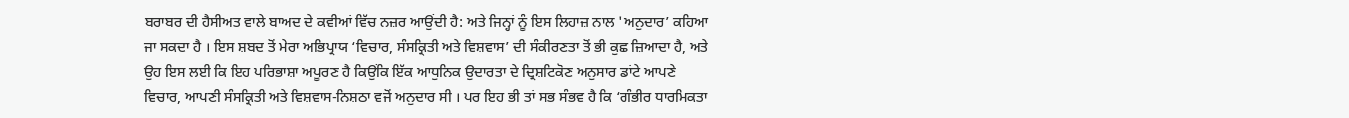ਬਰਾਬਰ ਦੀ ਹੈਸੀਅਤ ਵਾਲੇ ਬਾਅਦ ਦੇ ਕਵੀਆਂ ਵਿੱਚ ਨਜ਼ਰ ਆਉਂਦੀ ਹੈ: ਅਤੇ ਜਿਨ੍ਹਾਂ ਨੂੰ ਇਸ ਲਿਹਾਜ਼ ਨਾਲ 'ਅਨੁਦਾਰ’ ਕਹਿਆ ਜਾ ਸਕਦਾ ਹੈ । ਇਸ ਸ਼ਬਦ ਤੋਂ ਮੇਰਾ ਅਭਿਪ੍ਰਾਯ ‘ਵਿਚਾਰ, ਸੰਸਕ੍ਰਿਤੀ ਅਤੇ ਵਿਸ਼ਵਾਸ’ ਦੀ ਸੰਕੀਰਣਤਾ ਤੋਂ ਭੀ ਕੁਛ ਜ਼ਿਆਦਾ ਹੈ, ਅਤੇ ਉਹ ਇਸ ਲਈ ਕਿ ਇਹ ਪਰਿਭਾਸ਼ਾ ਅਪੂਰਣ ਹੈ ਕਿਉਂਕਿ ਇੱਕ ਆਧੁਨਿਕ ਉਦਾਰਤਾ ਦੇ ਦ੍ਰਿਸ਼ਟਿਕੋਣ ਅਨੁਸਾਰ ਡਾਂਟੇ ਆਪਣੇ ਵਿਚਾਰ, ਆਪਣੀ ਸੰਸਕ੍ਰਿਤੀ ਅਤੇ ਵਿਸ਼ਵਾਸ-ਨਿਸ਼ਠਾ ਵਜੋਂ ਅਨੁਦਾਰ ਸੀ । ਪਰ ਇਹ ਭੀ ਤਾਂ ਸਭ ਸੰਭਵ ਹੈ ਕਿ ‘ਗੰਭੀਰ ਧਾਰਮਿਕਤਾ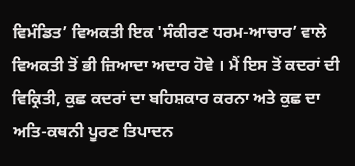ਵਿਮੰਡਿਤ’ ਵਿਅਕਤੀ ਇਕ 'ਸੰਕੀਰਣ ਧਰਮ-ਆਚਾਰ’ ਵਾਲੇ ਵਿਅਕਤੀ ਤੋਂ ਭੀ ਜ਼ਿਆਦਾ ਅਦਾਰ ਹੋਵੇ । ਮੈਂ ਇਸ ਤੋਂ ਕਦਰਾਂ ਦੀ ਵਿਕ੍ਰਿਤੀ, ਕੁਛ ਕਦਰਾਂ ਦਾ ਬਹਿਸ਼ਕਾਰ ਕਰਨਾ ਅਤੇ ਕੁਛ ਦਾ ਅਤਿ-ਕਥਨੀ ਪੂਰਣ ਤਿਪਾਦਨ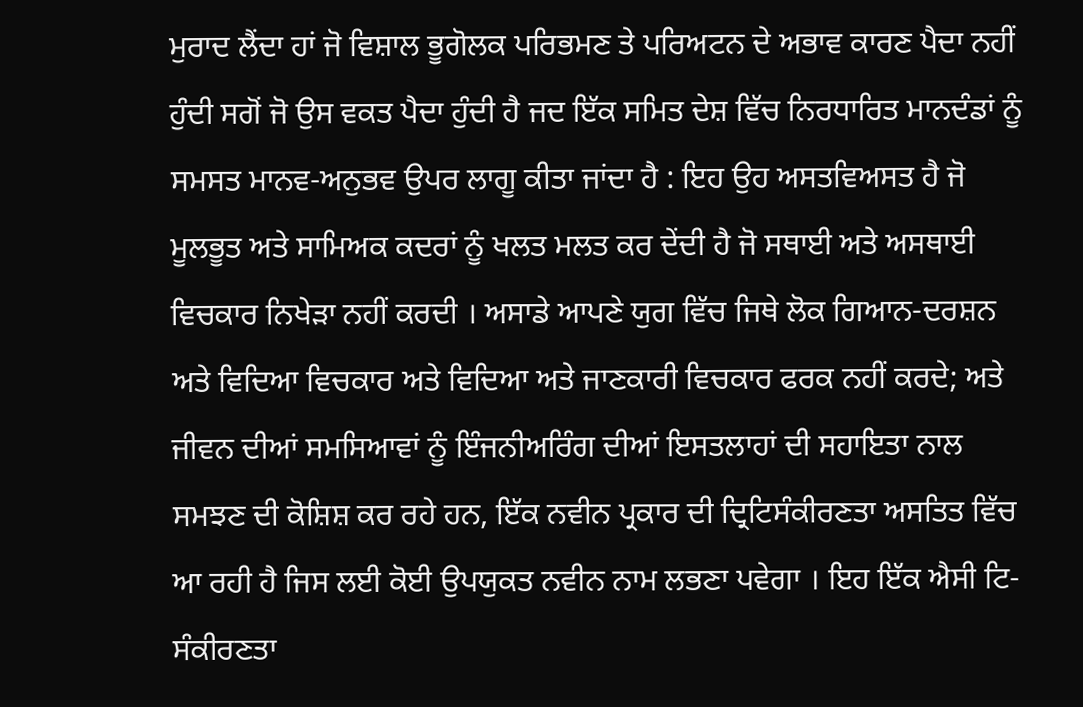ਮੁਰਾਦ ਲੈਂਦਾ ਹਾਂ ਜੋ ਵਿਸ਼ਾਲ ਭੂਗੋਲਕ ਪਰਿਭਮਣ ਤੇ ਪਰਿਅਟਨ ਦੇ ਅਭਾਵ ਕਾਰਣ ਪੈਦਾ ਨਹੀਂ ਹੁੰਦੀ ਸਗੋਂ ਜੋ ਉਸ ਵਕਤ ਪੈਦਾ ਹੁੰਦੀ ਹੈ ਜਦ ਇੱਕ ਸਮਿਤ ਦੇਸ਼ ਵਿੱਚ ਨਿਰਧਾਰਿਤ ਮਾਨਦੰਡਾਂ ਨੂੰ ਸਮਸਤ ਮਾਨਵ-ਅਨੁਭਵ ਉਪਰ ਲਾਗੂ ਕੀਤਾ ਜਾਂਦਾ ਹੈ : ਇਹ ਉਹ ਅਸਤਵਿਅਸਤ ਹੈ ਜੋ ਮੂਲਭੂਤ ਅਤੇ ਸਾਮਿਅਕ ਕਦਰਾਂ ਨੂੰ ਖਲਤ ਮਲਤ ਕਰ ਦੇਂਦੀ ਹੈ ਜੋ ਸਥਾਈ ਅਤੇ ਅਸਥਾਈ ਵਿਚਕਾਰ ਨਿਖੇੜਾ ਨਹੀਂ ਕਰਦੀ । ਅਸਾਡੇ ਆਪਣੇ ਯੁਗ ਵਿੱਚ ਜਿਥੇ ਲੋਕ ਗਿਆਨ-ਦਰਸ਼ਨ ਅਤੇ ਵਿਦਿਆ ਵਿਚਕਾਰ ਅਤੇ ਵਿਦਿਆ ਅਤੇ ਜਾਣਕਾਰੀ ਵਿਚਕਾਰ ਫਰਕ ਨਹੀਂ ਕਰਦੇ; ਅਤੇ ਜੀਵਨ ਦੀਆਂ ਸਮਸਿਆਵਾਂ ਨੂੰ ਇੰਜਨੀਅਰਿੰਗ ਦੀਆਂ ਇਸਤਲਾਹਾਂ ਦੀ ਸਹਾਇਤਾ ਨਾਲ ਸਮਝਣ ਦੀ ਕੋਸ਼ਿਸ਼ ਕਰ ਰਹੇ ਹਨ, ਇੱਕ ਨਵੀਨ ਪ੍ਰਕਾਰ ਦੀ ਦ੍ਰਿਟਿਸੰਕੀਰਣਤਾ ਅਸਤਿਤ ਵਿੱਚ ਆ ਰਹੀ ਹੈ ਜਿਸ ਲਈ ਕੋਈ ਉਪਯੁਕਤ ਨਵੀਨ ਨਾਮ ਲਭਣਾ ਪਵੇਗਾ । ਇਹ ਇੱਕ ਐਸੀ ਟਿ-ਸੰਕੀਰਣਤਾ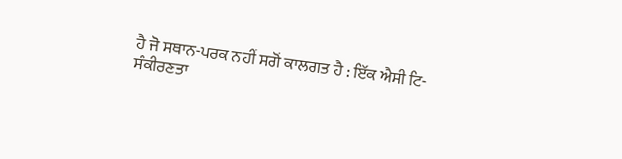ਹੈ ਜੋ ਸਥਾਨ-ਪਰਕ ਨਹੀਂ ਸਗੋਂ ਕਾਲਗਤ ਹੈ : ਇੱਕ ਐਸੀ ਟਿ-ਸੰਕੀਰਣਤਾ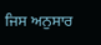ਜਿਸ ਅਨੁਸਾਰ